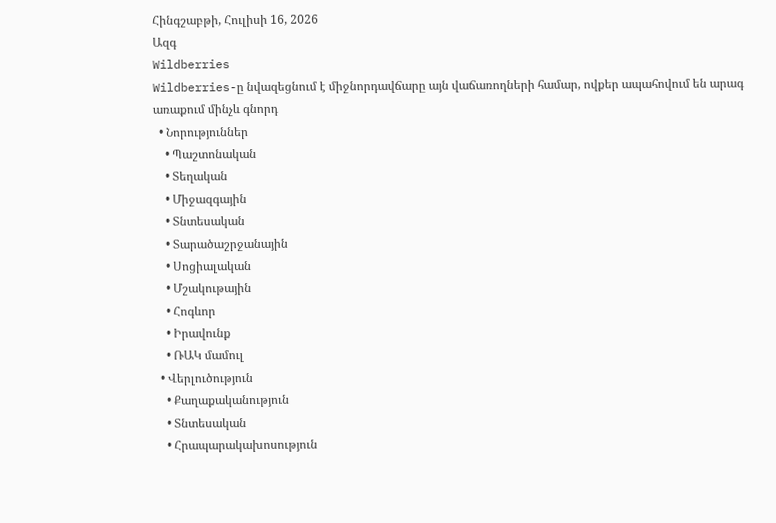Հինգշաբթի, Հուլիսի 16, 2026
Ազգ
Wildberries
Wildberries-ը նվազեցնում է միջնորդավճարը այն վաճառողների համար, ովքեր ապահովում են արագ առաքում մինչև գնորդ
  • Նորություններ
    • Պաշտոնական
    • Տեղական
    • Միջազգային
    • Տնտեսական
    • Տարածաշրջանային
    • Սոցիալական
    • Մշակութային
    • Հոգևոր
    • Իրավունք
    • ՌԱԿ մամուլ
  • Վերլուծություն
    • Քաղաքականություն
    • Տնտեսական
    • Հրապարակախոսություն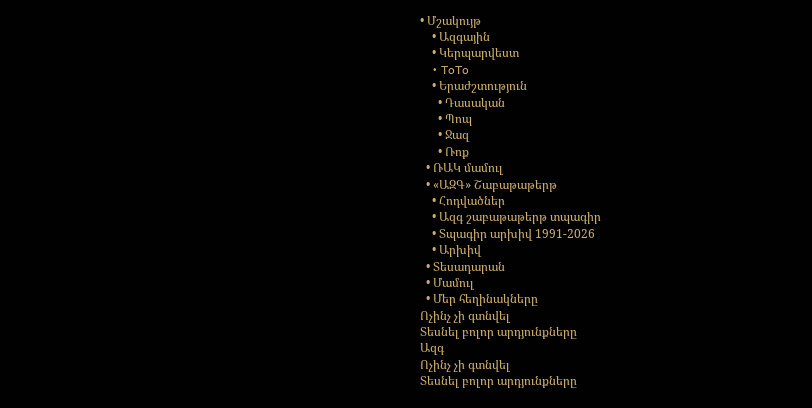• Մշակույթ
    • Ազգային
    • Կերպարվեստ
    • ToTo
    • Երաժշտություն
      • Դասական
      • Պոպ
      • Ջազ
      • Ռոք
  • ՌԱԿ մամուլ
  • «ԱԶԳ» Շաբաթաթերթ
    • Հոդվածներ
    • Ազգ շաբաթաթերթ տպագիր
    • Տպագիր արխիվ 1991-2026
    • Արխիվ
  • Տեսադարան
  • Մամուլ
  • Մեր հեղինակները
Ոչինչ չի գտնվել
Տեսնել բոլոր արդյունքները
Ազգ
Ոչինչ չի գտնվել
Տեսնել բոլոր արդյունքները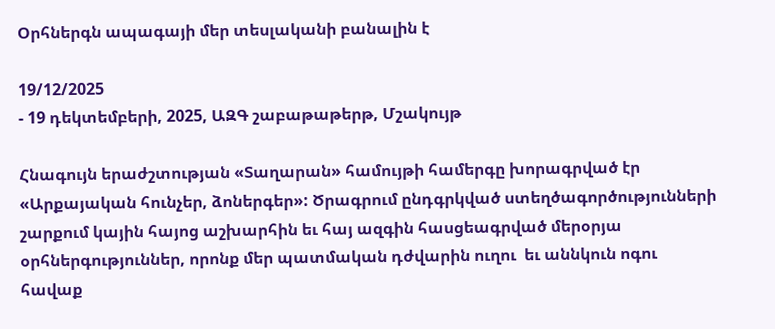Օրհներգն ապագայի մեր տեսլականի բանալին է

19/12/2025
- 19 դեկտեմբերի, 2025, ԱԶԳ շաբաթաթերթ, Մշակույթ

Հնագույն երաժշտության «Տաղարան» համույթի համերգը խորագրված էր «Արքայական հունչեր, ձոներգեր»: Ծրագրում ընդգրկված ստեղծագործությունների շարքում կային հայոց աշխարհին եւ հայ ազգին հասցեագրված մերօրյա օրհներգություններ, որոնք մեր պատմական դժվարին ուղու  եւ աննկուն ոգու հավաք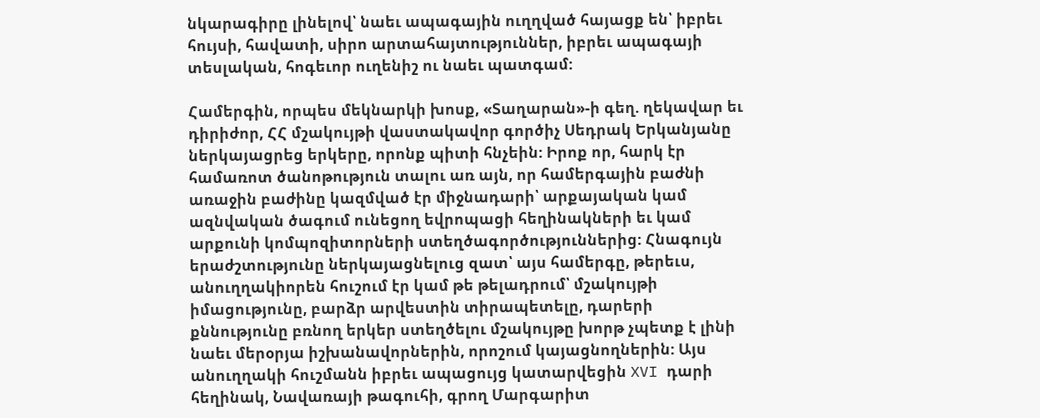նկարագիրը լինելով՝ նաեւ ապագային ուղղված հայացք են՝ իբրեւ հույսի, հավատի, սիրո արտահայտություններ, իբրեւ ապագայի տեսլական, հոգեւոր ուղենիշ ու նաեւ պատգամ:

Համերգին, որպես մեկնարկի խոսք, «Տաղարան»-ի գեղ. ղեկավար եւ դիրիժոր, ՀՀ մշակույթի վաստակավոր գործիչ Սեդրակ Երկանյանը ներկայացրեց երկերը, որոնք պիտի հնչեին: Իրոք որ, հարկ էր համառոտ ծանոթություն տալու առ այն, որ համերգային բաժնի առաջին բաժինը կազմված էր միջնադարի՝ արքայական կամ ազնվական ծագում ունեցող եվրոպացի հեղինակների եւ կամ արքունի կոմպոզիտորների ստեղծագործություններից: Հնագույն երաժշտությունը ներկայացնելուց զատ՝ այս համերգը, թերեւս, անուղղակիորեն հուշում էր կամ թե թելադրում՝ մշակույթի իմացությունը, բարձր արվեստին տիրապետելը, դարերի քննությունը բռնող երկեր ստեղծելու մշակույթը խորթ չպետք է լինի նաեւ մերօրյա իշխանավորներին, որոշում կայացնողներին: Այս անուղղակի հուշմանն իբրեւ ապացույց կատարվեցին XVI դարի հեղինակ, Նավառայի թագուհի, գրող Մարգարիտ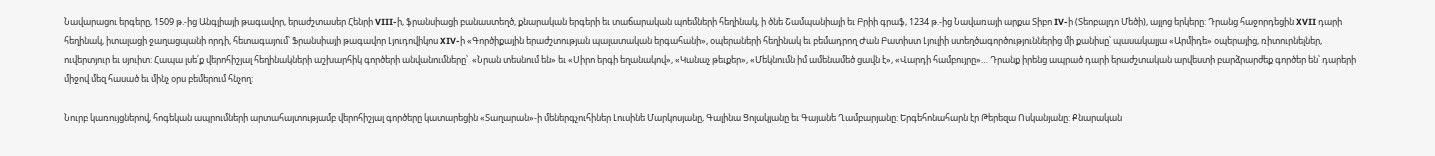Նավարացու երգերը, 1509 թ.-ից Անգլիայի թագավոր, երաժշտասեր Հենրի VIII-ի, ֆրանսիացի բանաստեղծ, քնարական երգերի եւ տաճարական պոեմների հեղինակ, ի ծնե Շամպանիայի եւ Բրիի գրաֆ, 1234 թ.-ից Նավառայի արքա Տիբո IV-ի (Տեոբալդո Մեծի), այլոց երկերը: Դրանց հաջորդեցին XVII դարի հեղինակ, իտալացի ջաղացպանի որդի, հետագայում՝ Ֆրանսիայի թագավոր Լյուդովիկոս XIV-ի «Գործիքային երաժշտության պալատական երգահանի», օպերաների հեղինակ եւ բեմադրող Ժան Բատիստ Լյուլիի ստեղծագործություններից մի քանիսը՝ պասակալյա «Արմիդե» օպերայից, ռիտուրնելներ, ուվերտյուր եւ սյուիտ: Հապա լսե՛ք վերոհիշյալ հեղինակների աշխարհիկ գործերի անվանումները՝  «Նրան տեսնում են» եւ «Սիրո երգի եղանակով», «Կանաչ թեւքեր», «Մեկնումն իմ ամենամեծ ցավն է», «Վարդի համբույրը»… Դրանք իրենց ապրած դարի երաժշտական արվեստի բարձրարժեք գործեր են՝ դարերի միջով մեզ հասած եւ մինչ օրս բեմերում հնչող:

Նուրբ կառույցներով, հոգեկան ապրումների արտահայտությամբ վերոհիշյալ գործերը կատարեցին «Տաղարան»-ի մեներգչուհիներ Լուսինե Մարկոսյանը, Գալինա Ցոլակյանը եւ Գայանե Ղամբարյանը: Երգեհոնահարն էր Թերեզա Ոսկանյանը: Քնարական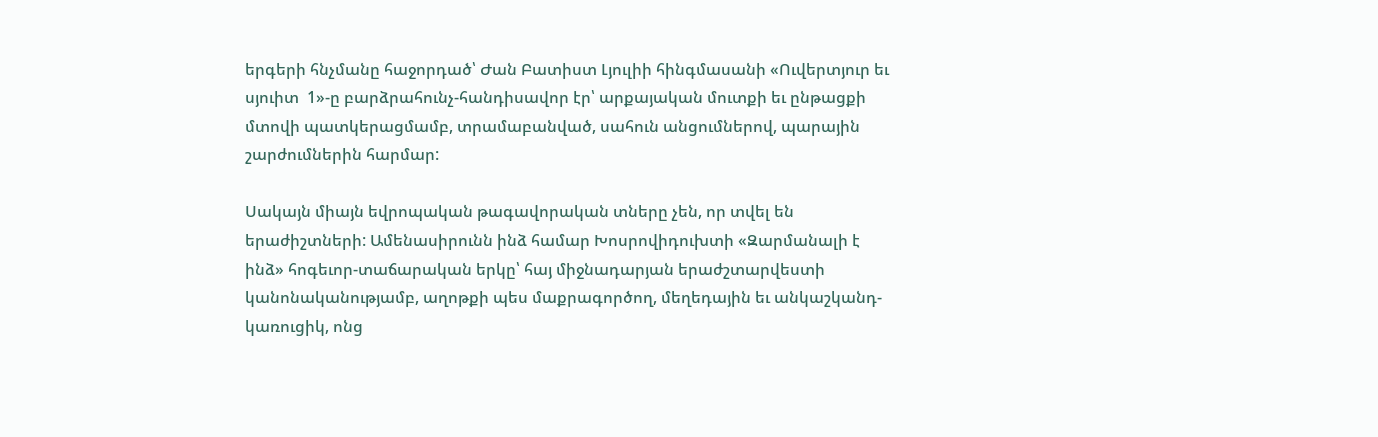երգերի հնչմանը հաջորդած՝ Ժան Բատիստ Լյուլիի հինգմասանի «Ուվերտյուր եւ սյուիտ  1»-ը բարձրահունչ-հանդիսավոր էր՝ արքայական մուտքի եւ ընթացքի մտովի պատկերացմամբ, տրամաբանված, սահուն անցումներով, պարային շարժումներին հարմար:

Սակայն միայն եվրոպական թագավորական տները չեն, որ տվել են երաժիշտների: Ամենասիրունն ինձ համար Խոսրովիդուխտի «Զարմանալի է ինձ» հոգեւոր-տաճարական երկը՝ հայ միջնադարյան երաժշտարվեստի կանոնականությամբ, աղոթքի պես մաքրագործող, մեղեդային եւ անկաշկանդ-կառուցիկ, ոնց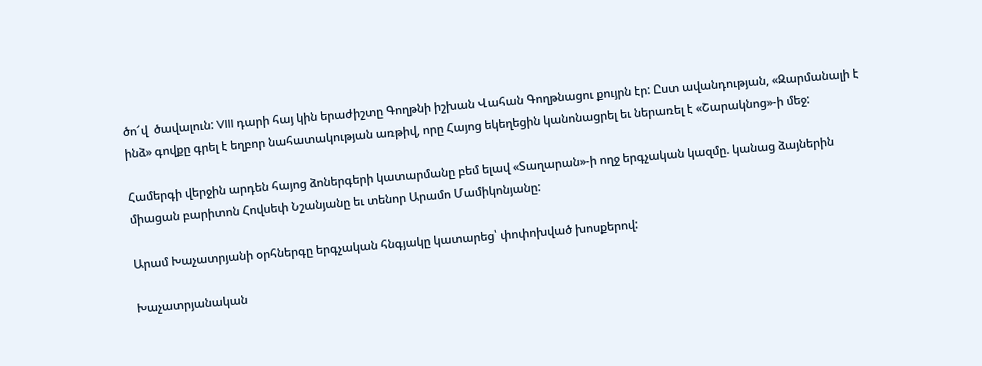ծո՜վ  ծավալուն: VIII դարի հայ կին երաժիշտը Գողթնի իշխան Վահան Գողթնացու քույրն էր: Ըստ ավանդության, «Զարմանալի է ինձ» գովքը գրել է եղբոր նահատակության առթիվ, որը Հայոց եկեղեցին կանոնացրել եւ ներառել է «Շարակնոց»-ի մեջ:

Համերգի վերջին արդեն հայոց ձոներգերի կատարմանը բեմ ելավ «Տաղարան»-ի ողջ երգչական կազմը. կանաց ձայներին միացան բարիտոն Հովսեփ Նշանյանը եւ տենոր Արամո Մամիկոնյանը:

Արամ Խաչատրյանի օրհներգը երգչական հնգյակը կատարեց՝ փոփոխված խոսքերով:

Խաչատրյանական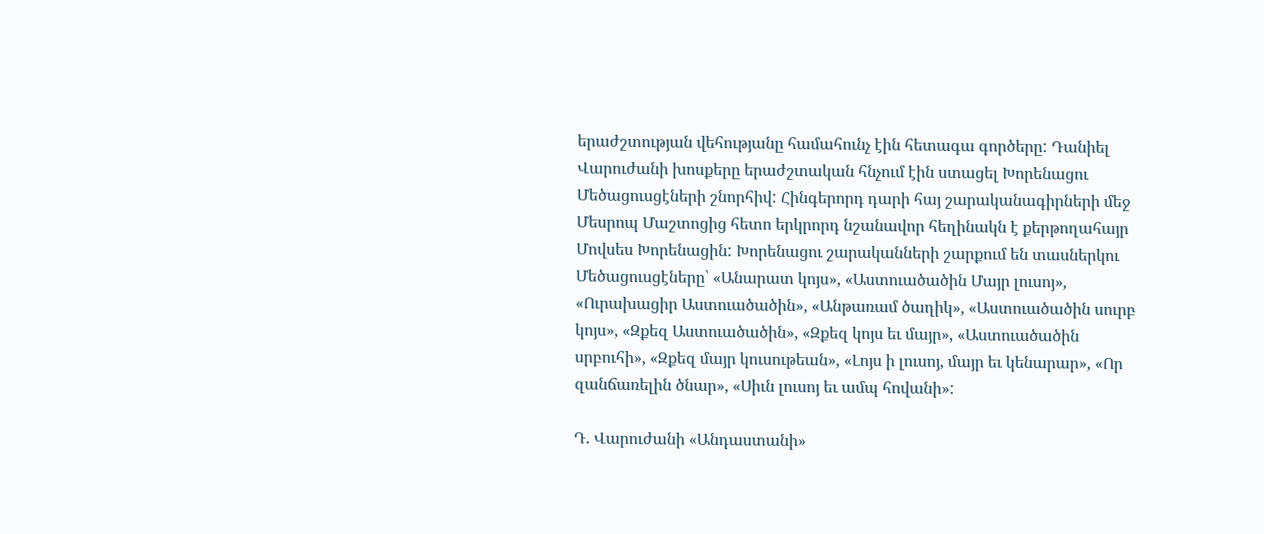երաժշտության վեհությանը համահունչ էին հետագա գործերը: Դանիել Վարուժանի խոսքերը երաժշտական հնչում էին ստացել Խորենացու Մեծացուսցէների շնորհիվ: Հինգերորդ դարի հայ շարականագիրների մեջ Մեսրոպ Մաշտոցից հետո երկրորդ նշանավոր հեղինակն է քերթողահայր Մովսես Խորենացին: Խորենացու շարականների շարքում են տասներկու Մեծացուսցէները՝ «Անարատ կոյս», «Աստուածածին Մայր լուսոյ», «Ուրախացիր Աստուածածին», «Անթառամ ծաղիկ», «Աստուածածին սուրբ կոյս», «Զքեզ Աստուածածին», «Զքեզ կոյս եւ մայր», «Աստուածածին սրբուհի», «Զքեզ մայր կուսութեան», «Լոյս ի լուսոյ, մայր եւ կենարար», «Որ զանճառելին ծնար», «Սիւն լուսոյ եւ ամպ հովանի»:

Դ. Վարուժանի «Անդաստանի»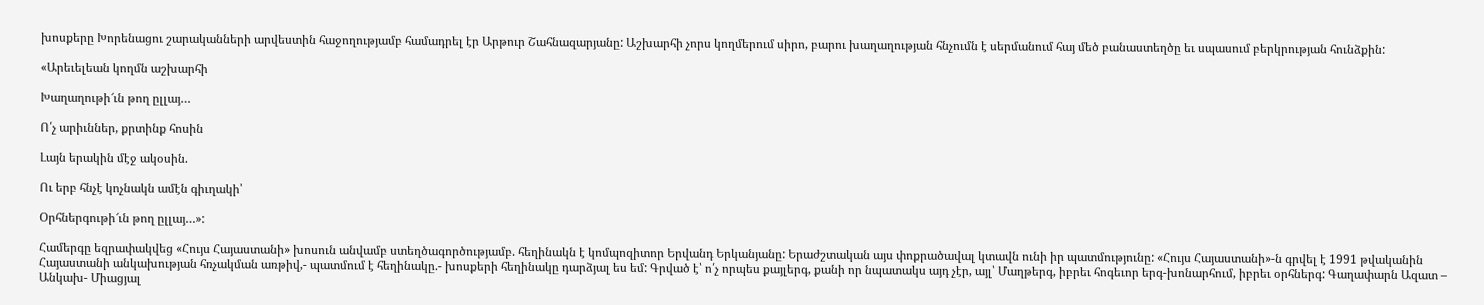խոսքերը Խորենացու շարականների արվեստին հաջողությամբ համադրել էր Արթուր Շահնազարյանը: Աշխարհի չորս կողմերում սիրո, բարու խաղաղության հնչումն է սերմանում հայ մեծ բանաստեղծը եւ սպասում բերկրության հունձքին:

«Արեւելեան կողմն աշխարհի

Խաղաղութի՜ւն թող ըլլայ…

Ո՛չ արիւններ, քրտինք հոսին

Լայն երակին մէջ ակօսին.

Ու երբ հնչէ կոչնակն ամէն գիւղակի՝

Օրհներգութի՜ւն թող ըլլայ…»:

Համերգը եզրափակվեց «Հույս Հայաստանի» խոսուն անվամբ ստեղծագործությամբ. հեղինակն է կոմպոզիտոր Երվանդ Երկանյանը: Երաժշտական այս փոքրածավալ կտավն ունի իր պատմությունը: «Հույս Հայաստանի»-ն գրվել է 1991 թվականին Հայաստանի անկախության հռչակման առթիվ,- պատմում է հեղինակը.- խոսքերի հեղինակը դարձյալ ես եմ: Գրված է՝ ո՛չ որպես քայլերգ, քանի որ նպատակս այդ չէր, այլ՝ Մաղթերգ, իբրեւ հոգեւոր երգ-խոնարհում, իբրեւ օրհներգ: Գաղափարն Ազատ – Անկախ- Միացյալ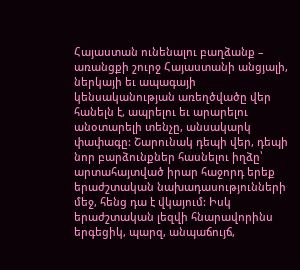Հայաստան ունենալու բաղձանք – առանցքի շուրջ Հայաստանի անցյալի, ներկայի եւ ապագայի կենսականության առեղծվածը վեր հանելն է, ապրելու եւ արարելու անօտարելի տենչը, անսակարկ փափագը: Շարունակ դեպի վեր, դեպի նոր բարձունքներ հասնելու իղձը՝ արտահայտված իրար հաջորդ երեք երաժշտական նախադասությունների մեջ, հենց դա է վկայում: Իսկ երաժշտական լեզվի հնարավորինս երգեցիկ, պարզ, անպաճույճ,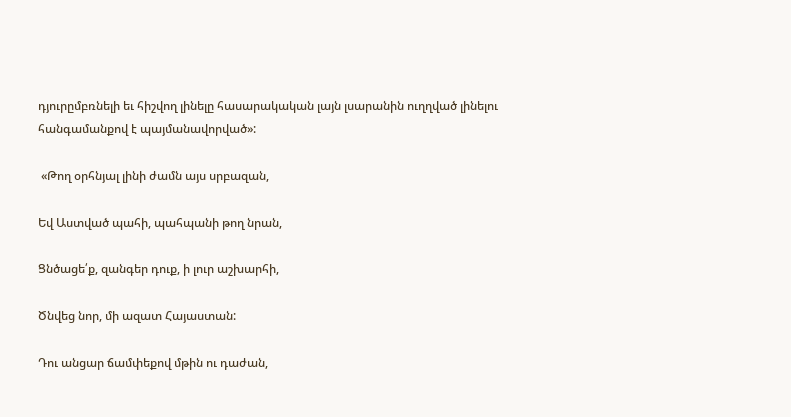դյուրըմբռնելի եւ հիշվող լինելը հասարակական լայն լսարանին ուղղված լինելու հանգամանքով է պայմանավորված»:

 «Թող օրհնյալ լինի ժամն այս սրբազան,

Եվ Աստված պահի, պահպանի թող նրան,

Ցնծացե՛ք, զանգեր դուք, ի լուր աշխարհի,

Ծնվեց նոր, մի ազատ Հայաստան:

Դու անցար ճամփեքով մթին ու դաժան,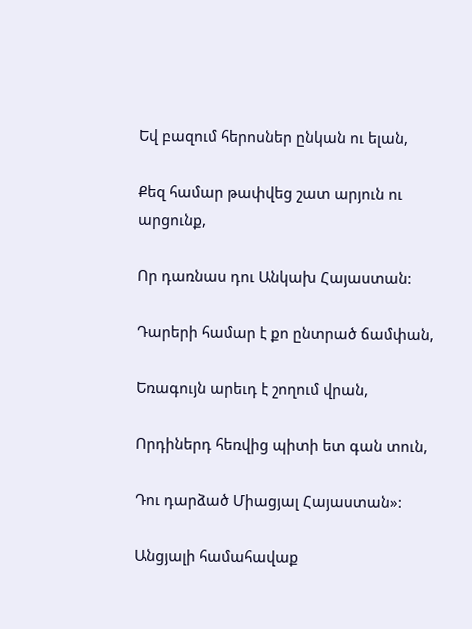Եվ բազում հերոսներ ընկան ու ելան,

Քեզ համար թափվեց շատ արյուն ու արցունք,

Որ դառնաս դու Անկախ Հայաստան:

Դարերի համար է քո ընտրած ճամփան,

Եռագույն արեւդ է շողում վրան,

Որդիներդ հեռվից պիտի ետ գան տուն,

Դու դարձած Միացյալ Հայաստան»:

Անցյալի համահավաք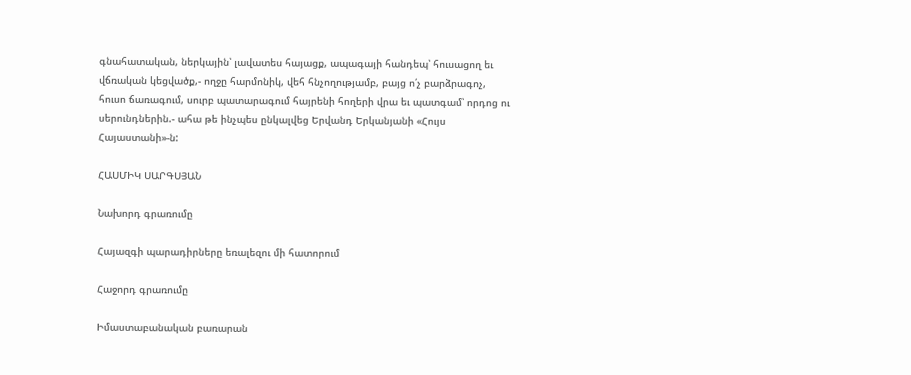գնահատական, ներկային՝ լավատես հայացք, ապագայի հանդեպ՝ հուսացող եւ վճռական կեցվածք,- ողջը հարմոնիկ, վեհ հնչողությամբ, բայց ո՛չ բարձրագոչ, հուսո ճառագում, սուրբ պատարագում հայրենի հողերի վրա եւ պատգամ՝ որդոց ու սերունդներին.- ահա թե ինչպես ընկալվեց Երվանդ Երկանյանի «Հույս Հայաստանի»-ն:

ՀԱՍՄԻԿ ՍԱՐԳՍՅԱՆ

Նախորդ գրառումը

Հայազգի պարադիրները եռալեզու մի հատորում

Հաջորդ գրառումը

Իմաստաբանական բառարան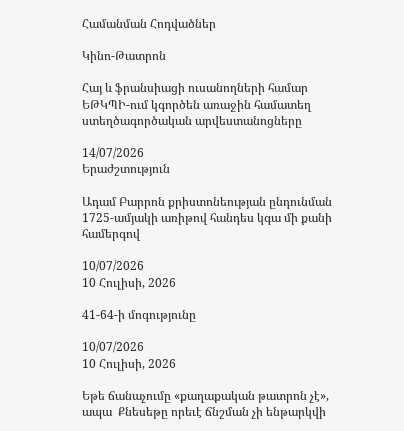Համանման Հոդվածներ

Կինո-Թատրոն

Հայ և ֆրանսիացի ուսանողների համար ԵԹԿՊԻ-ում կգործեն առաջին համատեղ ստեղծագործական արվեստանոցները

14/07/2026
Երաժշտություն

Ադամ Բարրոն քրիստոնեության ընդունման 1725-ամյակի առիթով հանդես կգա մի քանի համերգով

10/07/2026
10 Հուլիսի, 2026

41-64-ի մոգությունը

10/07/2026
10 Հուլիսի, 2026

Եթե ճանաչումը «քաղաքական թատրոն չէ», ապա  Քնեսեթը որեւէ ճնշման չի ենթարկվի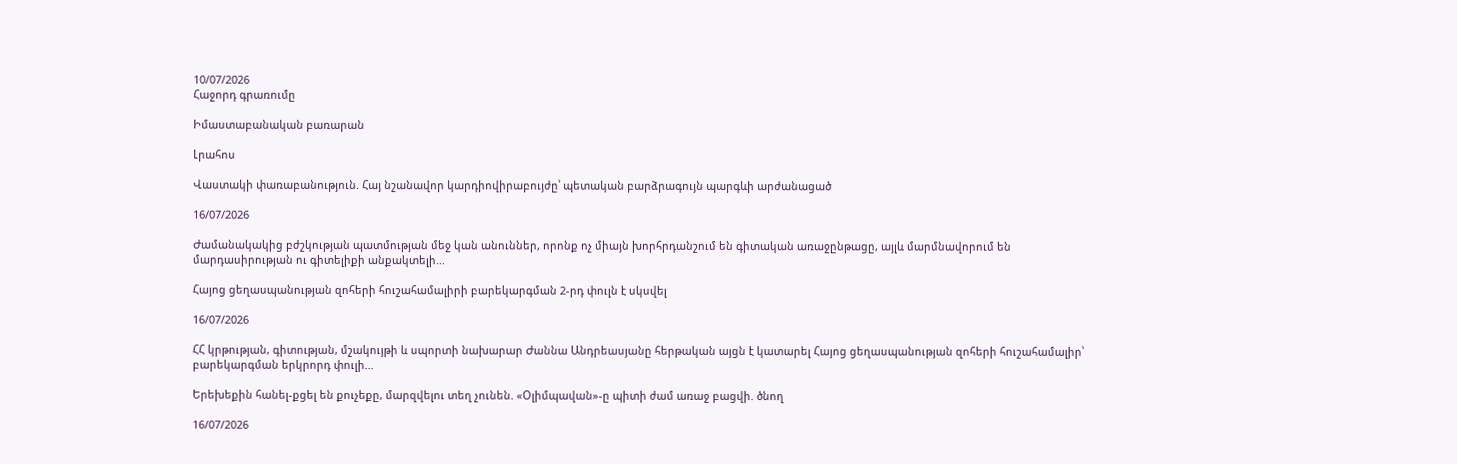10/07/2026
Հաջորդ գրառումը

Իմաստաբանական բառարան

Լրահոս

Վաստակի փառաբանություն. Հայ նշանավոր կարդիովիրաբույժը՝ պետական բարձրագույն պարգևի արժանացած

16/07/2026

Ժամանակակից բժշկության պատմության մեջ կան անուններ, որոնք ոչ միայն խորհրդանշում են գիտական առաջընթացը, այլև մարմնավորում են մարդասիրության ու գիտելիքի անքակտելի...

Հայոց ցեղասպանության զոհերի հուշահամալիրի բարեկարգման 2-րդ փուլն է սկսվել

16/07/2026

ՀՀ կրթության, գիտության, մշակույթի և սպորտի նախարար Ժաննա Անդրեասյանը հերթական այցն է կատարել Հայոց ցեղասպանության զոհերի հուշահամալիր՝  բարեկարգման երկրորդ փուլի...

Երեխեքին հանել-քցել են քուչեքը, մարզվելու տեղ չունեն. «Օլիմպավան»-ը պիտի ժամ առաջ բացվի. ծնող

16/07/2026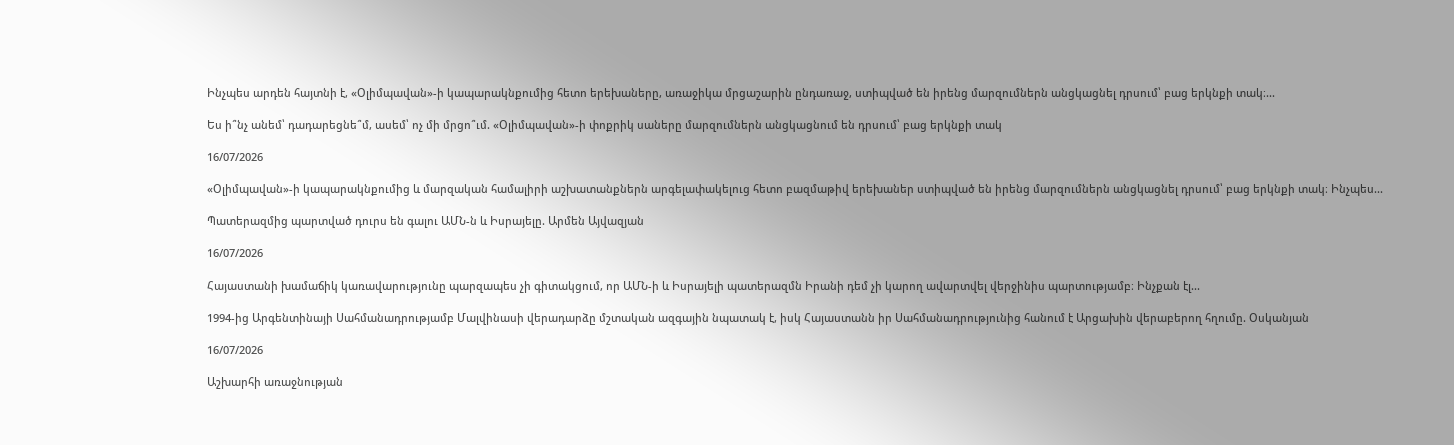Ինչպես արդեն հայտնի է, «Օլիմպավան»-ի կապարակնքումից հետո երեխաները, առաջիկա մրցաշարին ընդառաջ, ստիպված են իրենց մարզումներն անցկացնել դրսում՝ բաց երկնքի տակ։...

Ես ի՞նչ անեմ՝ դադարեցնե՞մ, ասեմ՝ ոչ մի մրցո՞ւմ. «Օլիմպավան»-ի փոքրիկ սաները մարզումներն անցկացնում են դրսում՝ բաց երկնքի տակ

16/07/2026

«Օլիմպավան»-ի կապարակնքումից և մարզական համալիրի աշխատանքներն արգելափակելուց հետո բազմաթիվ երեխաներ ստիպված են իրենց մարզումներն անցկացնել դրսում՝ բաց երկնքի տակ։ Ինչպես...

Պատերազմից պարտված դուրս են գալու ԱՄՆ-ն և Իսրայելը. Արմեն Այվազյան

16/07/2026

Հայաստանի խամաճիկ կառավարությունը պարզապես չի գիտակցում, որ ԱՄՆ-ի և Իսրայելի պատերազմն Իրանի դեմ չի կարող ավարտվել վերջինիս պարտությամբ։ Ինչքան էլ...

1994-ից Արգենտինայի Սահմանադրությամբ Մալվինասի վերադարձը մշտական ազգային նպատակ է, իսկ Հայաստանն իր Սահմանադրությունից հանում է Արցախին վերաբերող հղումը. Օսկանյան

16/07/2026

Աշխարհի առաջնության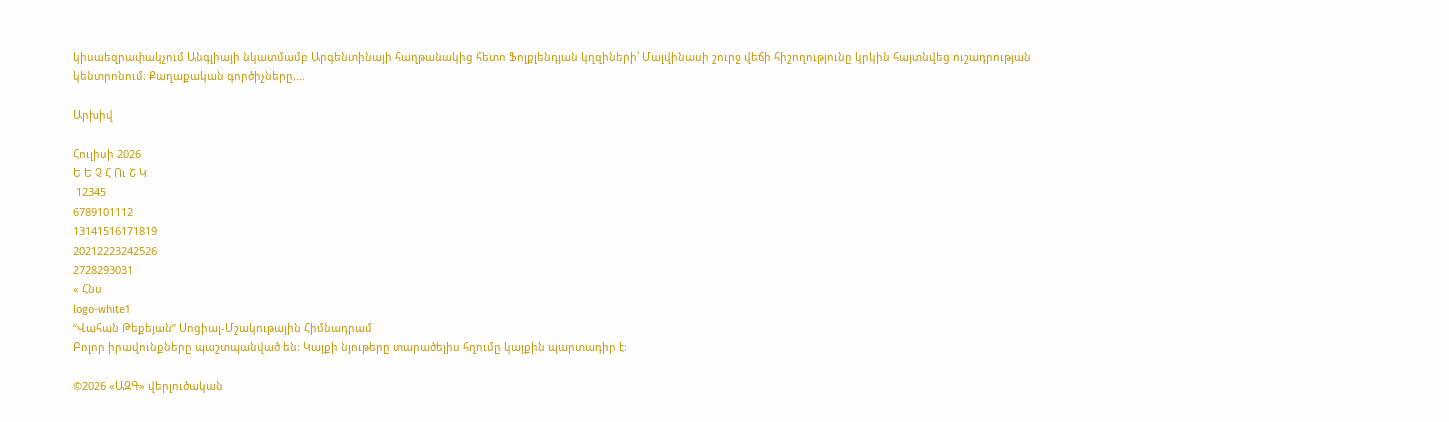կիսաեզրափակչում Անգլիայի նկատմամբ Արգենտինայի հաղթանակից հետո Ֆոլքլենդյան կղզիների՝ Մալվինասի շուրջ վեճի հիշողությունը կրկին հայտնվեց ուշադրության կենտրոնում։ Քաղաքական գործիչները,...

Արխիվ

Հուլիսի 2026
Ե Ե Չ Հ Ու Շ Կ
 12345
6789101112
13141516171819
20212223242526
2728293031
« Հնս
logo-white1
“Վահան Թեքեյան” Սոցիալ-Մշակութային Հիմնադրամ
Բոլոր իրավունքները պաշտպանված են։ Կայքի նյութերը տարածելիս հղումը կայքին պարտադիր է։

©2026 «ԱԶԳ» վերլուծական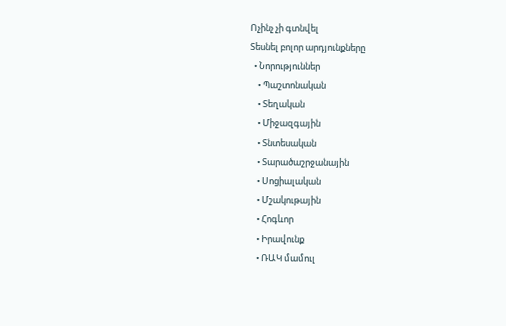Ոչինչ չի գտնվել
Տեսնել բոլոր արդյունքները
  • Նորություններ
    • Պաշտոնական
    • Տեղական
    • Միջազգային
    • Տնտեսական
    • Տարածաշրջանային
    • Սոցիալական
    • Մշակութային
    • Հոգևոր
    • Իրավունք
    • ՌԱԿ մամուլ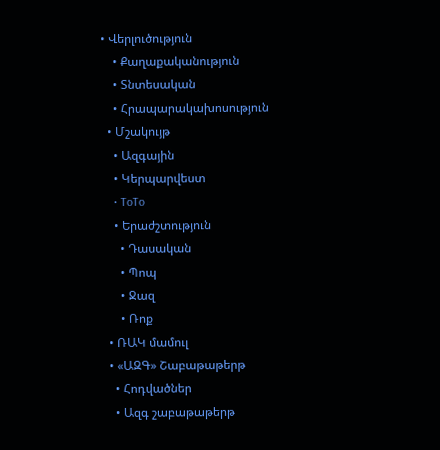• Վերլուծություն
    • Քաղաքականություն
    • Տնտեսական
    • Հրապարակախոսություն
  • Մշակույթ
    • Ազգային
    • Կերպարվեստ
    • ToTo
    • Երաժշտություն
      • Դասական
      • Պոպ
      • Ջազ
      • Ռոք
  • ՌԱԿ մամուլ
  • «ԱԶԳ» Շաբաթաթերթ
    • Հոդվածներ
    • Ազգ շաբաթաթերթ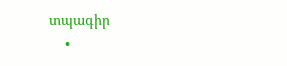տպագիր
    •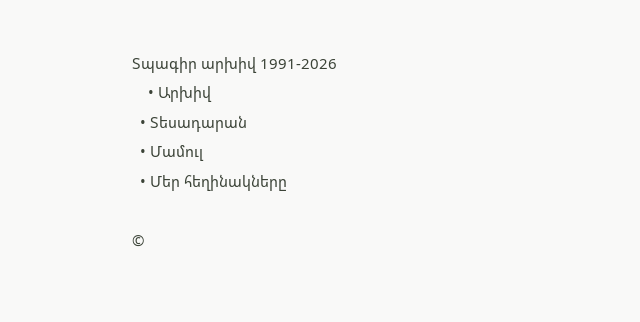Տպագիր արխիվ 1991-2026
    • Արխիվ
  • Տեսադարան
  • Մամուլ
  • Մեր հեղինակները

©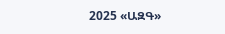2025 «ԱԶԳ»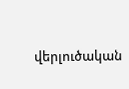վերլուծական